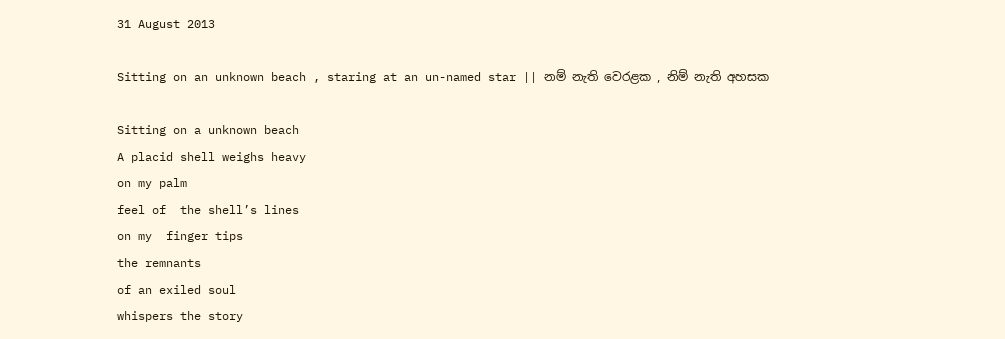31 August 2013

Sitting on an unknown beach , staring at an un-named star || නම් නැති වෙරළක , නිම් නැති අහසක

Sitting on a unknown beach
A placid shell weighs heavy
on my palm
feel of  the shell’s lines
on my  finger tips
the remnants
of an exiled soul
whispers the story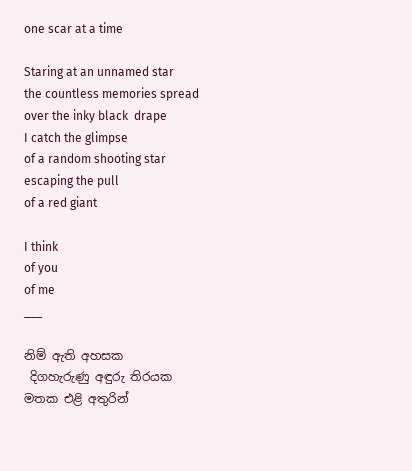one scar at a time

Staring at an unnamed star
the countless memories spread
over the inky black  drape
I catch the glimpse
of a random shooting star
escaping the pull
of a red giant

I think
of you
of me
___

නිම් ඇති අහසක
 දිගහැරුණු අඳුරු තිරයක
මතක එළි අතුරින්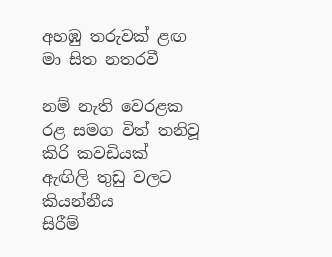අහඹු තරුවක් ළඟ
මා සිත නතරවී

නම් නැති වෙරළක
රළ සමග විත් තනිවූ
කිරි කවඩියක්
ඇඟිලි තුඩු වලට කියන්නීය
සිරීම්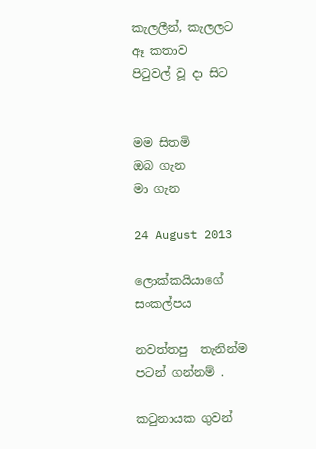කැලලීන්, කැලලට
ඈ කතාව
පිටුවල් වූ දා සිට


මම සිතමි
ඔබ ගැන
මා ගැන

24 August 2013

ලොක්කයියාගේ සංකල්පය

නවත්තපු  තැනින්ම පටන් ගන්නම් .

කටුනායක ගුවන්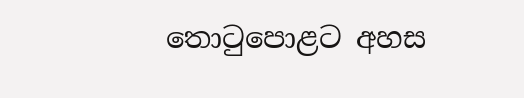තොටුපොළට අහස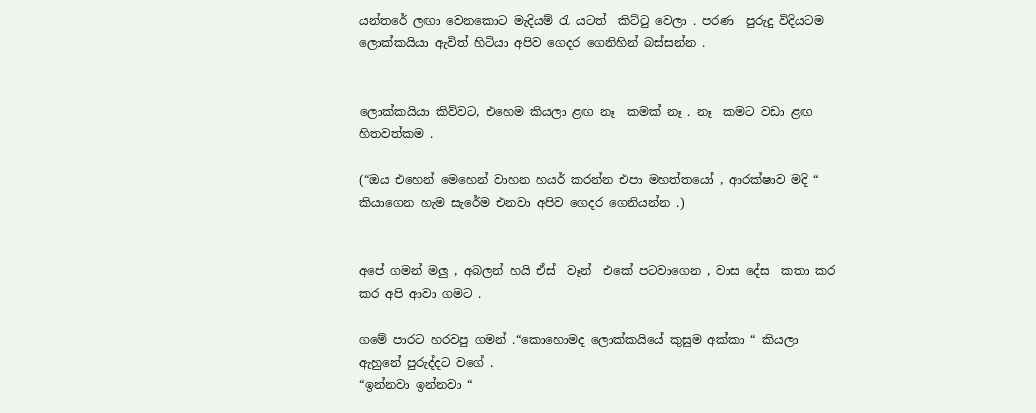යන්තරේ ලඟා වෙනකොට මැදියම් රැ යටත්  කිට්ටු වෙලා . පරණ  පුරුදු විදියටම ලොක්කයියා ඇවිත් හිටියා අපිව ගෙදර ගෙනිහින් බස්සන්න .


ලොක්කයියා කිව්වට, එහෙම කියලා ළඟ නෑ  කමක් නෑ . නෑ  කමට වඩා ළඟ හිතවත්කම .

(“ඔය එහෙන් මෙහෙන් වාහන හයර් කරන්න එපා මහත්තයෝ , ආරක්ෂාව මදි “ කියාගෙන හැම සැරේම එනවා අපිව ගෙදර ගෙනියන්න .)


අපේ ගමන් මලු , අබලන් හයි ඒස්  වෑන්  එකේ පටවාගෙන , වාස දේස  කතා කර කර අපි ආවා ගමට .

ගමේ පාරට හරවපු ගමන් .“කොහොමද ලොක්කයියේ කුසුම අක්කා “ කියලා ඇහුනේ පුරුද්දට වගේ .
“ඉන්නවා ඉන්නවා “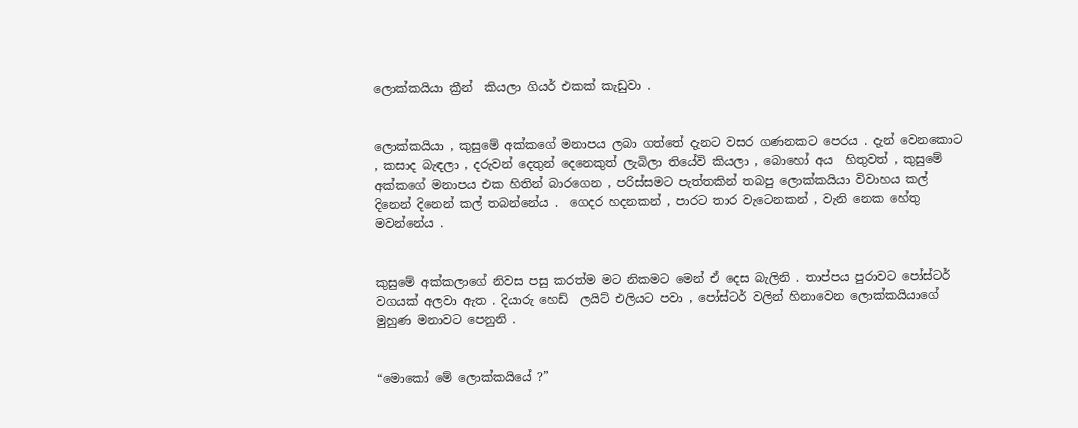ලොක්කයියා ක්‍රීන්  කියලා ගියර් එකක් කැඩුවා .


ලොක්කයියා , කුසුමේ අක්කගේ මනාපය ලබා ගත්තේ දැනට වසර ගණනකට පෙරය . දැන් වෙනකොට , කසාද බැඳලා , දරුවන් දෙතුන් දෙනෙකුත් ලැබිලා තියේවි කියලා , බොහෝ අය  හිතුවත් , කුසුමේ අක්කගේ මනාපය එක හිතින් බාරගෙන , පරිස්සමට පැත්තකින් තබපු ලොක්කයියා විවාහය කල් දිනෙන් දිනෙන් කල් තබන්නේය .  ගෙදර හදනකන් , පාරට තාර වැටෙනකන් , වැනි නෙක හේතු මවන්නේය .


කුසුමේ අක්කලාගේ නිවස පසු කරත්ම මට නිකමට මෙන් ඒ දෙස බැලිනි . තාප්පය පුරාවට පෝස්ටර් වගයක් අලවා ඇත . දියාරු හෙඩ්  ලයිට් එලියට පවා , පෝස්ටර් වලින් හිනාවෙන ලොක්කයියාගේ මුහුණ මනාවට පෙනුනි .


“මොකෝ මේ ලොක්කයියේ ?”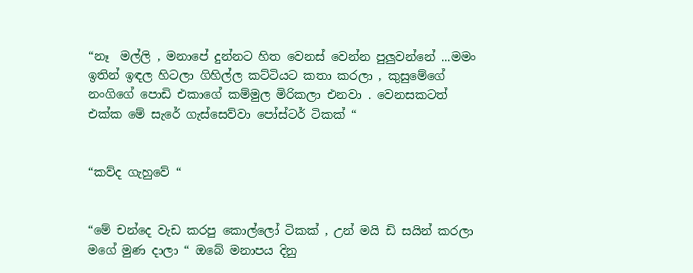“නෑ  මල්ලි , මනාපේ දුන්නට හිත වෙනස් වෙන්න පුලුවන්නේ ...මමං ඉතින් ඉඳල හිටලා ගිහිල්ල කට්ටියට කතා කරලා , කුසුමේගේ නංගිගේ පොඩි එකාගේ කම්මුල මිරිකලා එනවා . වෙනසකටත් එක්ක මේ සැරේ ගැස්සෙව්වා පෝස්ටර් ටිකක් “


“කව්ද ගැහුවේ “


“මේ චන්දෙ වැඩ කරපු කොල්ලෝ ටිකක් , උන් මයි ඩි සයින් කරලා මගේ මුණ දාලා “ ඔබේ මනාපය දිනු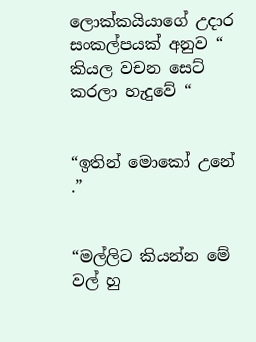ලොක්කයියාගේ උදාර සංකල්පයක් අනුව “ කියල වචන සෙට් කරලා හැදුවේ “


“ඉතින් මොකෝ උනේ .”


“මල්ලිට කියන්න මේ වල් හු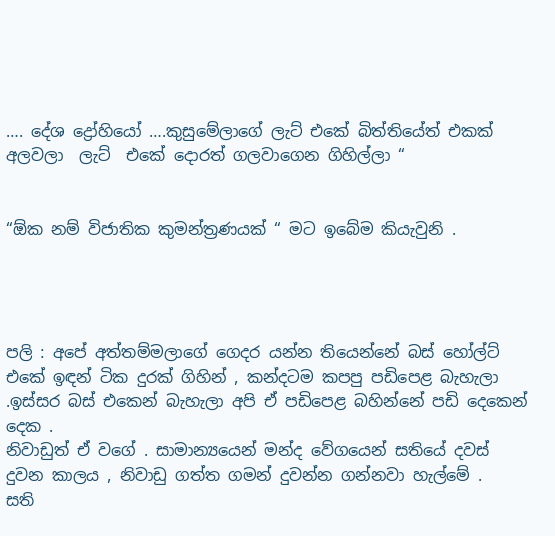…. දේශ ද්‍රෝහියෝ ….කුසුමේලාගේ ලැට් එකේ බිත්තියේත් එකක් අලවලා  ලැට්  එකේ දොරත් ගලවාගෙන ගිහිල්ලා “


“ඕක නම් විජාතික කුමන්ත්‍රණයක් “ මට ඉබේම කියැවුනි .




පලි : අපේ අත්තම්මලාගේ ගෙදර යන්න තියෙන්නේ බස් හෝල්ට් එකේ ඉඳන් ටික දුරක් ගිහින් , කන්දටම කපපු පඩිපෙළ බැහැලා .ඉස්සර බස් එකෙන් බැහැලා අපි ඒ පඩිපෙළ බහින්නේ පඩි දෙකෙන් දෙක .
නිවාඩුත් ඒ වගේ . සාමාන්‍යයෙන් මන්ද වේගයෙන් සතියේ දවස් දුවන කාලය , නිවාඩු ගත්ත ගමන් දුවන්න ගන්නවා හැල්මේ .
සති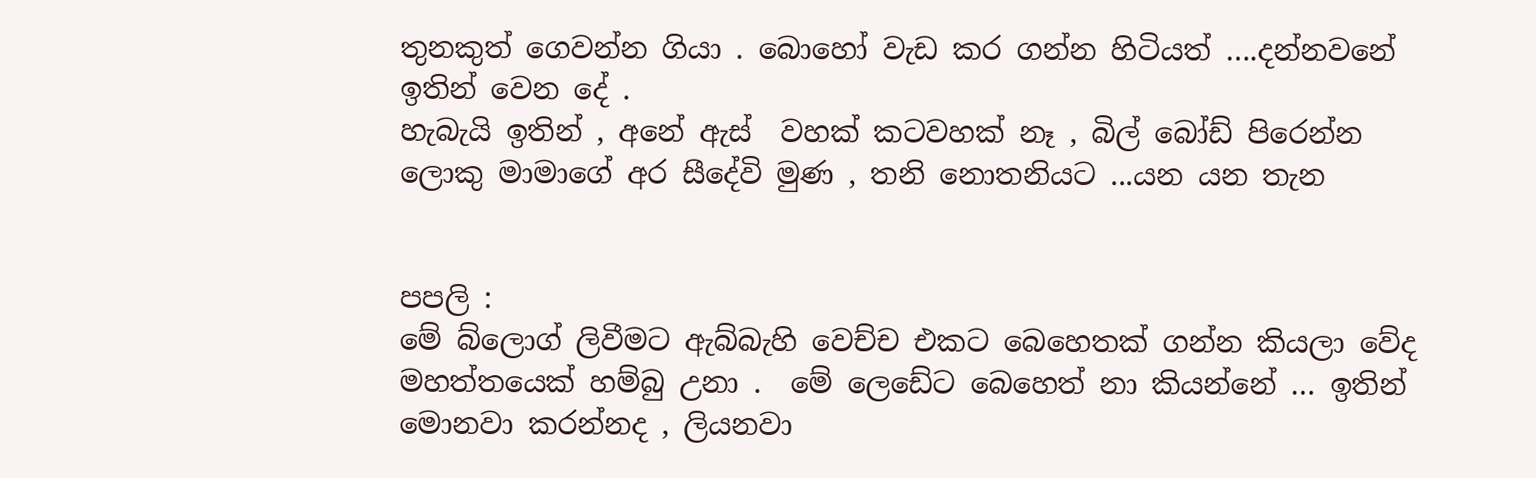තුනකුත් ගෙවන්න ගියා . බොහෝ වැඩ කර ගන්න හිටියත් ….දන්නවනේ ඉතින් වෙන දේ .
හැබැයි ඉතින් , අනේ ඇස්  වහක් කටවහක් නෑ , බිල් බෝඩ් පිරෙන්න ලොකු මාමාගේ අර සීදේවි මුණ , තනි නොතනියට ...යන යන තැන


පපලි :
මේ බ්ලොග් ලිවීමට ඇබ්බැහි වෙච්ච එකට බෙහෙතක් ගන්න කියලා වේද මහත්තයෙක් හම්බු උනා .  මේ ලෙඩේට බෙහෙත් නා කියන්නේ … ඉතින් මොනවා කරන්නද , ලියනවා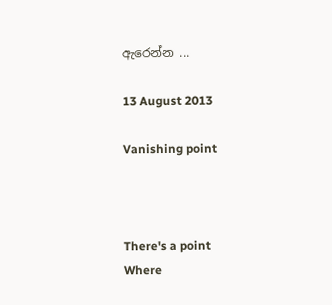ඇරෙන්න ...

13 August 2013

Vanishing point



There's a point
Where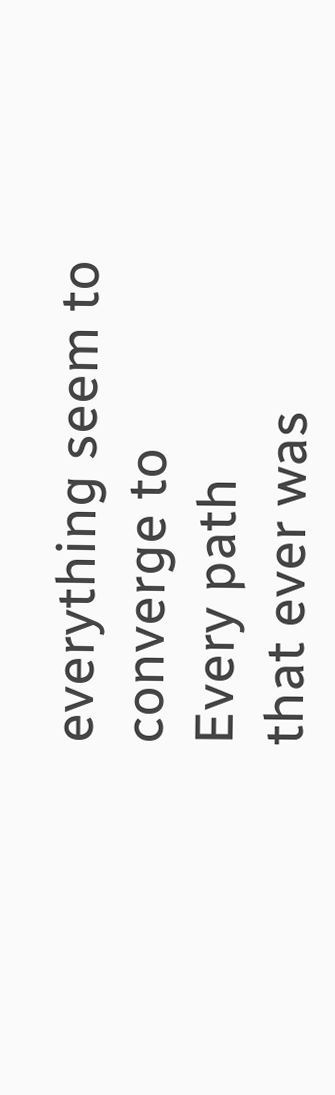everything seem to converge to
Every path
that ever was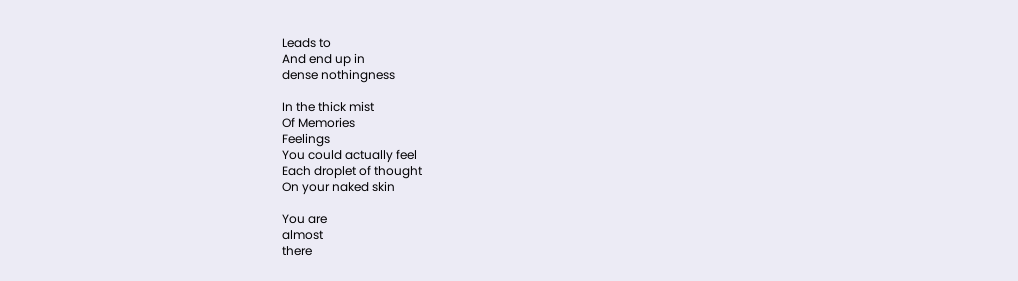Leads to
And end up in
dense nothingness

In the thick mist
Of Memories
Feelings
You could actually feel
Each droplet of thought
On your naked skin

You are
almost
there